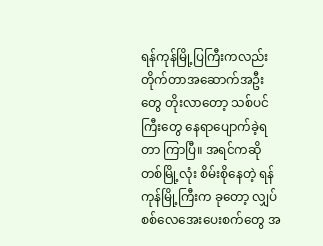ရန်ကုန်မြို့ပြကြီးကလည်း တိုက်တာအဆောက်အဦးတွေ တိုးလာတော့ သစ်ပင်ကြီးတွေ နေရာပျောက်ခဲ့ရတာ ကြာပြီ။ အရင်ကဆို တစ်မြို့လုံး စိမ်းစိုနေတဲ့ ရန်ကုန်မြို့ကြီးက ခုတော့ လျှပ်စစ်လေအေးပေးစက်တွေ အ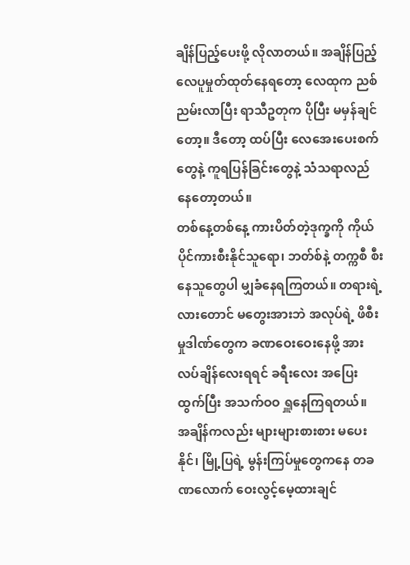ချိန်ပြည့်ပေးဖို့ လိုလာတယ်။ အချိန်ပြည့်လေပူမှုတ်ထုတ်နေရတော့ လေထုက ညစ်ညမ်းလာပြီး ရာသီဥတုက ပိုပြီး မမှန်ချင်တော့။ ဒီတော့ ထပ်ပြီး လေအေးပေးစက်တွေနဲ့ ကူရပြန်ခြင်းတွေနဲ့ သံသရာလည်နေတော့တယ်။
တစ်နေ့တစ်နေ့ ကားပိတ်တဲ့ဒုက္ခကို ကိုယ်ပိုင်ကားစီးနိုင်သူရော၊ ဘတ်စ်နဲ့ တက္ကစီ စီးနေသူတွေပါ မျှခံနေရကြတယ်။ တရားရဲ့လားတောင် မတွေးအားဘဲ အလုပ်ရဲ့ ဖိစီးမှုဒါဏ်တွေက ခဏဝေးဝေးနေဖို့ အားလပ်ချိန်လေးရရင် ခရီးလေး အပြေးထွက်ပြီး အသက်ဝဝ ရှူနေကြရတယ်။
အချိန်ကလည်း များများစားစား မပေးနိုင်၊ မြို့ပြရဲ့ မွန်းကြပ်မှုတွေကနေ တခဏလောက် ဝေးလွင့်မေ့ထားချင်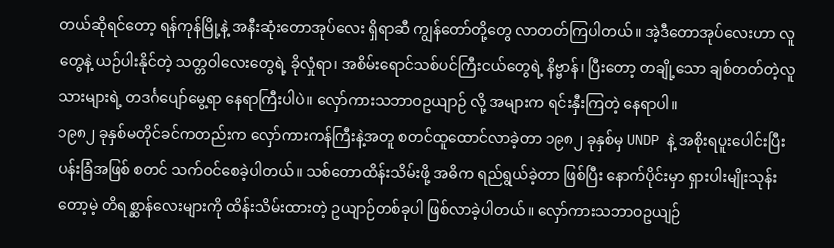တယ်ဆိုရင်တော့ ရန်ကုန်မြို့နဲ့ အနီးဆုံးတောအုပ်လေး ရှိရာဆီ ကျွန်တော်တို့တွေ လာတတ်ကြပါတယ်။ အဲ့ဒီတောအုပ်လေးဟာ လူတွေနဲ့ ယဉ်ပါးနိုင်တဲ့ သတ္တဝါလေးတွေရဲ့ ခိုလှုံရာ၊ အစိမ်းရောင်သစ်ပင်ကြီးငယ်တွေရဲ့ နိဗ္ဗာန်၊ ပြီးတော့ တချို့သော ချစ်တတ်တဲ့လူသားများရဲ့ တဒင်္ဂပျော်မွေ့ရာ နေရာကြီးပါပဲ။ လှော်ကားသဘာဝဥယျာဉ် လို့ အများက ရင်းနှီးကြတဲ့ နေရာပါ။
၁၉၈၂ ခုနှစ်မတိုင်ခင်ကတည်းက လှော်ကားကန်ကြီးနဲ့အတူ စတင်ထူထောင်လာခဲ့တာ ၁၉၈၂ ခုနှစ်မှ UNDP နဲ့ အစိုးရပူးပေါင်းပြီး ပန်းခြံအဖြစ် စတင် သက်ဝင်စေခဲ့ပါတယ်။ သစ်တောထိန်းသိမ်းဖို့ အဓိက ရည်ရွယ်ခဲ့တာ ဖြစ်ပြီး နောက်ပိုင်းမှာ ရှားပါးမျိုးသုန်းတော့မဲ့ တိရစ္ဆာန်လေးများကို ထိန်းသိမ်းထားတဲ့ ဥယျာဉ်တစ်ခုပါ ဖြစ်လာခဲ့ပါတယ်။ လှော်ကားသဘာဝဥယျဉ်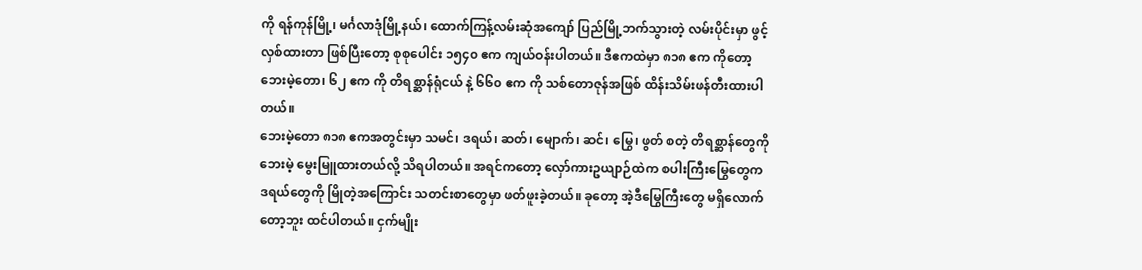ကို ရန်ကုန်မြို့၊ မင်္ဂလာဒုံမြို့နယ်၊ ထောက်ကြန့်လမ်းဆုံအကျော် ပြည်မြို့ဘက်သွားတဲ့ လမ်းပိုင်းမှာ ဖွင့်လှစ်ထားတာ ဖြစ်ပြီးတော့ စုစုပေါင်း ၁၅၄၀ ဧက ကျယ်ဝန်းပါတယ်။ ဒီဧကထဲမှာ ၈၁၈ ဧက ကိုတော့ ဘေးမဲ့တော၊ ၆၂ ဧက ကို တိရစ္ဆာန်ရုံငယ် နဲ့ ၆၆၀ ဧက ကို သစ်တောဇုန်အဖြစ် ထိန်းသိမ်းဖန်တီးထားပါတယ်။
ဘေးမဲ့တော ၈၁၈ ဧကအတွင်းမှာ သမင်၊ ဒရယ်၊ ဆတ်၊ မျောက်၊ ဆင်၊ မြွေ၊ ဖွတ် စတဲ့ တိရစ္ဆာန်တွေကို ဘေးမဲ့ မွေးမြူထားတယ်လို့ သိရပါတယ်။ အရင်ကတော့ လှော်ကားဥယျာဉ်ထဲက စပါးကြီးမြွေတွေက ဒရယ်တွေကို မြိုတဲ့အကြောင်း သတင်းစာတွေမှာ ဖတ်ဖူးခဲ့တယ်။ ခုတော့ အဲ့ဒီမြွေကြီးတွေ မရှိလောက်တော့ဘူး ထင်ပါတယ်။ ငှက်မျိုး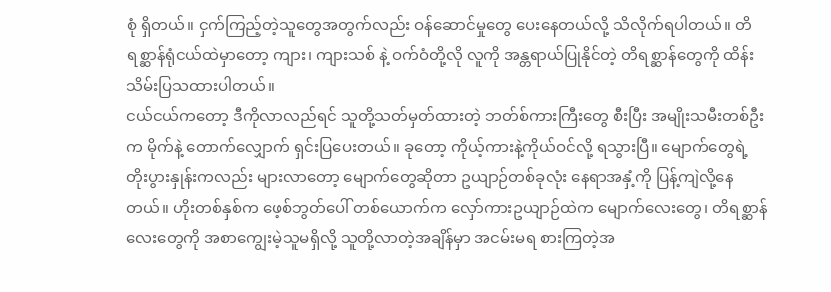စုံ ရှိတယ်။ ငှက်ကြည့်တဲ့သူတွေအတွက်လည်း ဝန်ဆောင်မှုတွေ ပေးနေတယ်လို့ သိလိုက်ရပါတယ်။ တိရစ္ဆာန်ရုံငယ်ထဲမှာတော့ ကျား၊ ကျားသစ် နဲ့ ဝက်ဝံတို့လို လူကို အန္တရာယ်ပြုနိုင်တဲ့ တိရစ္ဆာန်တွေကို ထိန်းသိမ်းပြသထားပါတယ်။
ငယ်ငယ်ကတော့ ဒီကိုလာလည်ရင် သူတို့သတ်မှတ်ထားတဲ့ ဘတ်စ်ကားကြီးတွေ စီးပြီး အမျိုးသမီးတစ်ဦးက မိုက်နဲ့ တောက်လျှောက် ရှင်းပြပေးတယ်။ ခုတော့ ကိုယ့်ကားနဲ့ကိုယ်ဝင်လို့ ရသွားပြီ။ မျောက်တွေရဲ့ တိုးပွားနှုန်းကလည်း များလာတော့ မျောက်တွေဆိုတာ ဥယျာဉ်တစ်ခုလုံး နေရာအနှံ့ကို ပြန့်ကျဲလို့နေတယ်။ ဟိုးတစ်နှစ်က ဖေ့စ်ဘွတ်ပေါ် တစ်ယောက်က လှော်ကားဥယျာဉ်ထဲက မျောက်လေးတွေ၊ တိရစ္ဆာန်လေးတွေကို အစာကျွေးမဲ့သူမရှိလို့ သူတို့လာတဲ့အချိန်မှာ အငမ်းမရ စားကြတဲ့အ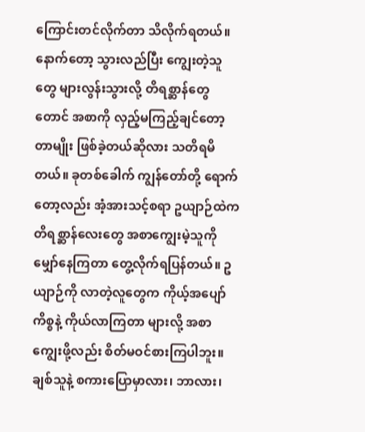ကြောင်းတင်လိုက်တာ သိလိုက်ရတယ်။ နောက်တော့ သွားလည်ပြီး ကျွေးတဲ့သူတွေ များလွန်းသွားလို့ တိရစ္ဆာန်တွေတောင် အစာကို လှည့်မကြည့်ချင်တော့တာမျိုး ဖြစ်ခဲ့တယ်ဆိုလား သတိရမိတယ်။ ခုတစ်ခေါက် ကျွန်တော်တို့ ရောက်တော့လည်း အံ့အားသင့်စရာ ဥယျာဉ်ထဲက တိရစ္ဆာန်လေးတွေ အစာကျွေးမဲ့သူကို မျှော်နေကြတာ တွေ့လိုက်ရပြန်တယ်။ ဥယျာဉ်ကို လာတဲ့လူတွေက ကိုယ့်အပျော်ကိစ္စနဲ့ ကိုယ်လာကြတာ များလို့ အစာကျွေးဖို့လည်း စိတ်မဝင်စားကြပါဘူး။ ချစ်သူနဲ့ စကားပြောမှာလား၊ ဘာလား၊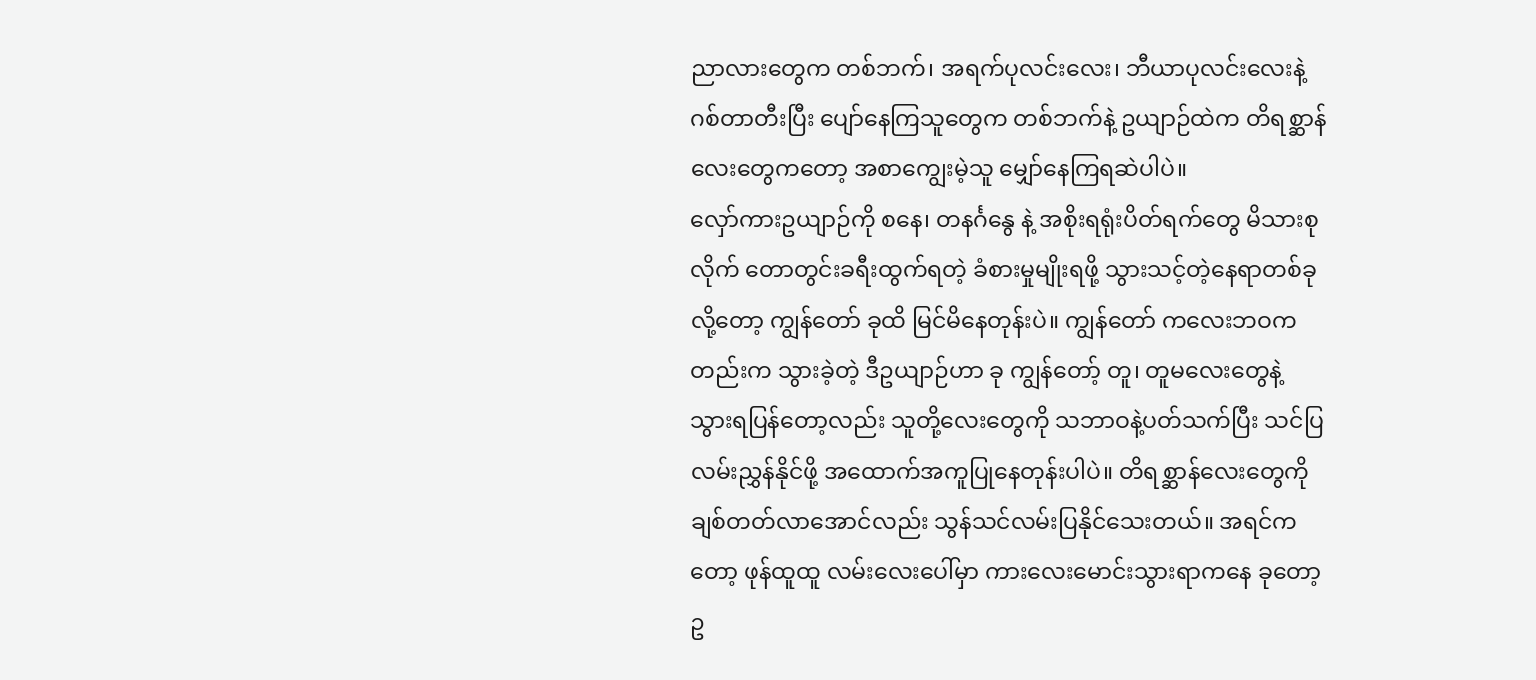ညာလားတွေက တစ်ဘက်၊ အရက်ပုလင်းလေး၊ ဘီယာပုလင်းလေးနဲ့ ဂစ်တာတီးပြီး ပျော်နေကြသူတွေက တစ်ဘက်နဲ့ ဥယျာဉ်ထဲက တိရစ္ဆာန်လေးတွေကတော့ အစာကျွေးမဲ့သူ မျှော်နေကြရဆဲပါပဲ။
လှော်ကားဥယျာဉ်ကို စနေ၊ တနင်္ဂနွေ နဲ့ အစိုးရရုံးပိတ်ရက်တွေ မိသားစုလိုက် တောတွင်းခရီးထွက်ရတဲ့ ခံစားမှုမျိုးရဖို့ သွားသင့်တဲ့နေရာတစ်ခုလို့တော့ ကျွန်တော် ခုထိ မြင်မိနေတုန်းပဲ။ ကျွန်တော် ကလေးဘဝကတည်းက သွားခဲ့တဲ့ ဒီဥယျာဉ်ဟာ ခု ကျွန်တော့် တူ၊ တူမလေးတွေနဲ့ သွားရပြန်တော့လည်း သူတို့လေးတွေကို သဘာဝနဲ့ပတ်သက်ပြီး သင်ပြလမ်းညွှန်နိုင်ဖို့ အထောက်အကူပြုနေတုန်းပါပဲ။ တိရစ္ဆာန်လေးတွေကို ချစ်တတ်လာအောင်လည်း သွန်သင်လမ်းပြနိုင်သေးတယ်။ အရင်ကတော့ ဖုန်ထူထူ လမ်းလေးပေါ်မှာ ကားလေးမောင်းသွားရာကနေ ခုတော့ ဥ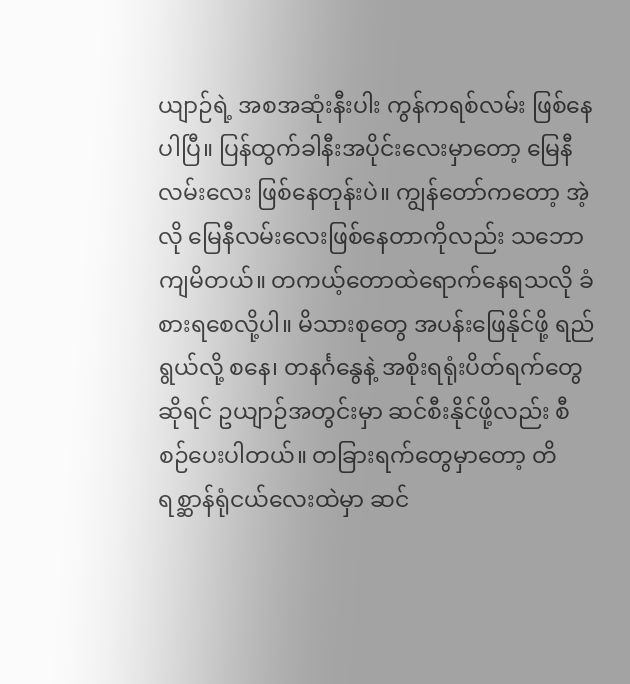ယျာဉ်ရဲ့ အစအဆုံးနီးပါး ကွန်ကရစ်လမ်း ဖြစ်နေပါပြီ။ ပြန်ထွက်ခါနီးအပိုင်းလေးမှာတော့ မြေနီလမ်းလေး ဖြစ်နေတုန်းပဲ။ ကျွန်တော်ကတော့ အဲ့လို မြေနီလမ်းလေးဖြစ်နေတာကိုလည်း သဘောကျမိတယ်။ တကယ့်တောထဲရောက်နေရသလို ခံစားရစေလို့ပါ။ မိသားစုတွေ အပန်းဖြေနိုင်ဖို့ ရည်ရွယ်လို့ စနေ၊ တနင်္ဂနွေနဲ့ အစိုးရရုံးပိတ်ရက်တွေဆိုရင် ဥယျာဉ်အတွင်းမှာ ဆင်စီးနိုင်ဖို့လည်း စီစဉ်ပေးပါတယ်။ တခြားရက်တွေမှာတော့ တိရစ္ဆာန်ရုံငယ်လေးထဲမှာ ဆင်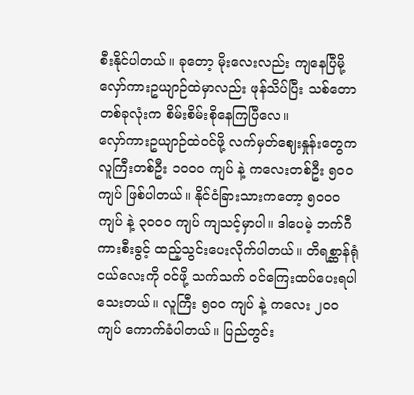စီးနိုင်ပါတယ်။ ခုတော့ မိုးလေးလည်း ကျနေပြီမို့ လှော်ကားဥယျာဉ်ထဲမှာလည်း ဖုန်သိပ်ပြီး သစ်တောတစ်ခုလုံးက စိမ်းစိမ်းစိုနေကြပြီလေ။
လှော်ကားဥယျာဉ်ထဲဝင်ဖို့ လက်မှတ်ဈေးနှုန်းတွေက လူကြီးတစ်ဦး ၁၀၀၀ ကျပ် နဲ့ ကလေးတစ်ဦး ၅၀၀ ကျပ် ဖြစ်ပါတယ်။ နိုင်ငံခြားသားကတော့ ၅၀၀၀ ကျပ် နဲ့ ၃၀၀၀ ကျပ် ကျသင့်မှာပါ။ ဒါပေမဲ့ ဘက်ဂီကားစီးခွင့် ထည့်သွင်းပေးလိုက်ပါတယ်။ တိရစ္ဆာန်ရုံငယ်လေးကို ဝင်ဖို့ သက်သက် ဝင်ကြေးထပ်ပေးရပါသေးတယ်။ လူကြီး ၅၀၀ ကျပ် နဲ့ ကလေး ၂၀၀ ကျပ် ကောက်ခံပါတယ်။ ပြည်တွင်း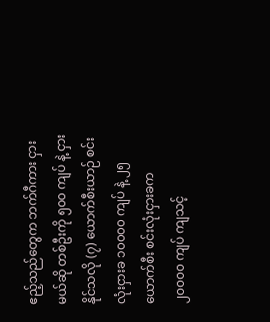ဧည့်သည်တွေက ဘက်ဂီကား ငှားမယ်ဆို တစ်ဦးကို ၅၀၀ ကျပ် နဲ့ ငှားနိုင်သလို (၇) ယောက်စီးယာဉ် စင်းလုံးငှားခ ၁၀၀၀၀ ကျပ် နဲ့ ၂၅ ယောက်စီး စင်းလုံးငှားခက ၂၀၀၀၀ ကျပ် ကျသင့်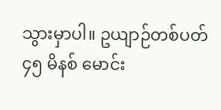သွားမှာပါ။ ဥယျာဉ်တစ်ပတ် ၄၅ မိနစ် မောင်း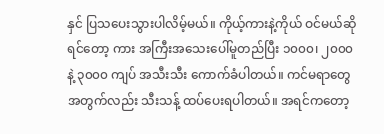နှင် ပြသပေးသွားပါလိမ့်မယ်။ ကိုယ့်ကားနဲ့ကိုယ် ဝင်မယ်ဆိုရင်တော့ ကား အကြီးအသေးပေါ်မူတည်ပြီး ၁၀၀၀၊ ၂၀၀၀ နဲ့ ၃၀၀၀ ကျပ် အသီးသီး ကောက်ခံပါတယ်။ ကင်မရာတွေအတွက်လည်း သီးသန့် ထပ်ပေးရပါတယ်။ အရင်ကတော့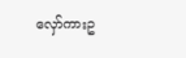လှော်ကားဥ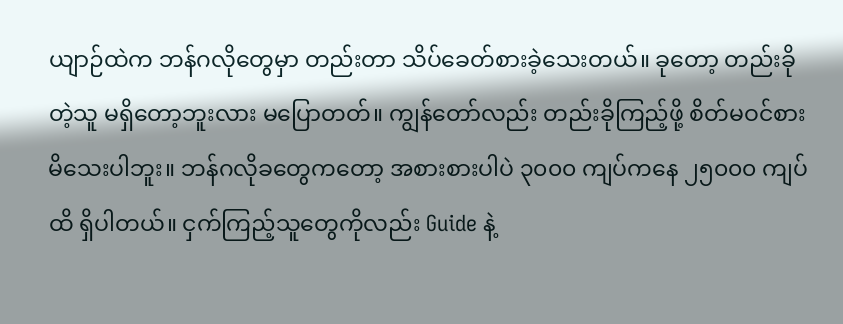ယျာဉ်ထဲက ဘန်ဂလိုတွေမှာ တည်းတာ သိပ်ခေတ်စားခဲ့သေးတယ်။ ခုတော့ တည်းခိုတဲ့သူ မရှိတော့ဘူးလား မပြောတတ်။ ကျွန်တော်လည်း တည်းခိုကြည့်ဖို့ စိတ်မဝင်စားမိသေးပါဘူး။ ဘန်ဂလိုခတွေကတော့ အစားစားပါပဲ ၃၀၀၀ ကျပ်ကနေ ၂၅၀၀၀ ကျပ်ထိ ရှိပါတယ်။ ငှက်ကြည့်သူတွေကိုလည်း Guide နဲ့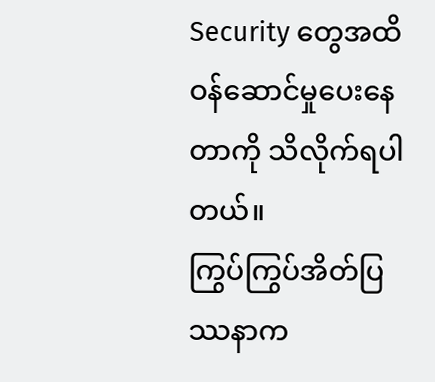Security တွေအထိ ဝန်ဆောင်မှုပေးနေတာကို သိလိုက်ရပါတယ်။
ကြွပ်ကြွပ်အိတ်ပြဿနာက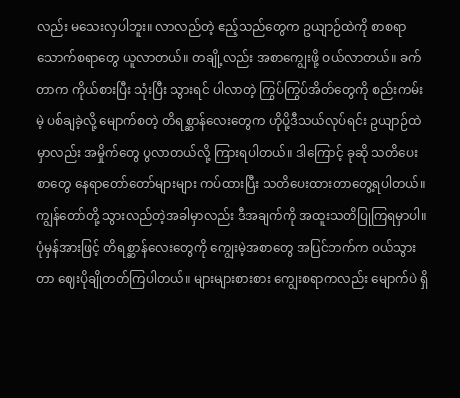လည်း မသေးလှပါဘူး။ လာလည်တဲ့ ဧည့်သည်တွေက ဥယျာဉ်ထဲကို စာစရာ သောက်စရာတွေ ယူလာတယ်။ တချို့လည်း အစာကျွေးဖို့ ဝယ်လာတယ်။ ခက်တာက ကိုယ်စားပြီး သုံးပြီး သွားရင် ပါလာတဲ့ ကြွပ်ကြွပ်အိတ်တွေကို စည်းကမ်းမဲ့ ပစ်ချခဲ့လို့ မျောက်စတဲ့ တိရစ္ဆာန်လေးတွေက ဟိုပို့ဒီသယ်လုပ်ရင်း ဥယျာဉ်ထဲမှာလည်း အမှိုက်တွေ ပွလာတယ်လို့ ကြားရပါတယ်။ ဒါကြောင့် ခုဆို သတိပေးစာတွေ နေရာတော်တော်များများ ကပ်ထားပြီး သတိပေးထားတာတွေ့ရပါတယ်။ ကျွန်တော်တို့ သွားလည်တဲ့အခါမှာလည်း ဒီအချက်ကို အထူးသတိပြုကြရမှာပါ။
ပုံမှန်အားဖြင့် တိရစ္ဆာန်လေးတွေကို ကျွေးမဲ့အစာတွေ အပြင်ဘက်က ဝယ်သွားတာ ဈေးပိုချိုတတ်ကြပါတယ်။ များများစားစား ကျွေးစရာကလည်း မျောက်ပဲ ရှိ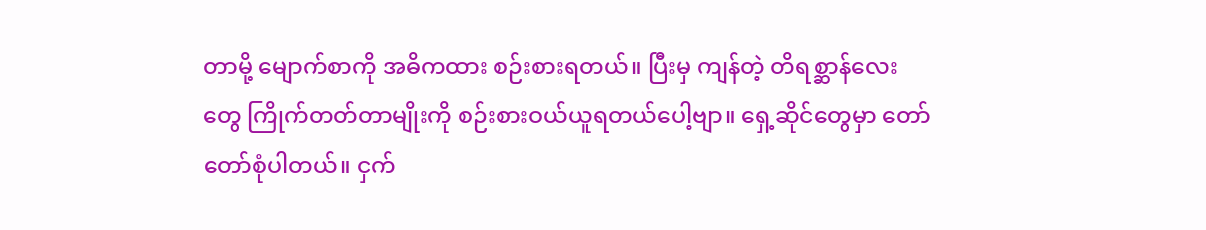တာမို့ မျောက်စာကို အဓိကထား စဉ်းစားရတယ်။ ပြီးမှ ကျန်တဲ့ တိရစ္ဆာန်လေးတွေ ကြိုက်တတ်တာမျိုးကို စဉ်းစားဝယ်ယူရတယ်ပေါ့ဗျာ။ ရှေ့ဆိုင်တွေမှာ တော်တော်စုံပါတယ်။ ငှက်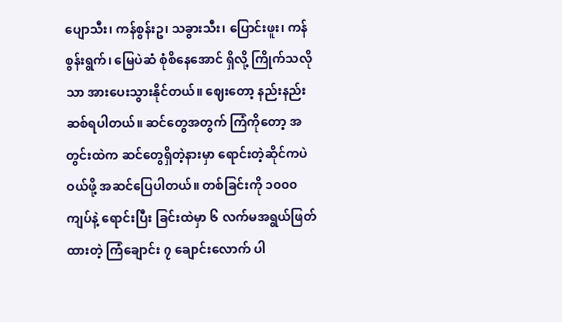ပျောသီး၊ ကန်စွန်းဥ၊ သခွားသီး၊ ပြောင်းဖူး၊ ကန်စွန်းရွက်၊ မြေပဲဆံ စုံစိနေအောင် ရှိလို့ ကြိုက်သလိုသာ အားပေးသွားနိုင်တယ်။ ဈေးတော့ နည်းနည်းဆစ်ရပါတယ်။ ဆင်တွေအတွက် ကြံကိုတော့ အတွင်းထဲက ဆင်တွေရှိတဲ့နားမှာ ရောင်းတဲ့ဆိုင်ကပဲ ဝယ်ဖို့ အဆင်ပြေပါတယ်။ တစ်ခြင်းကို ၁၀၀၀ ကျပ်နဲ့ ရောင်းပြီး ခြင်းထဲမှာ ၆ လက်မအရွယ်ဖြတ်ထားတဲ့ ကြံချောင်း ၇ ချောင်းလောက် ပါ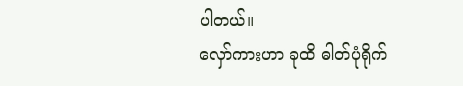ပါတယ်။
လှော်ကားဟာ ခုထိ ဓါတ်ပုံရိုက်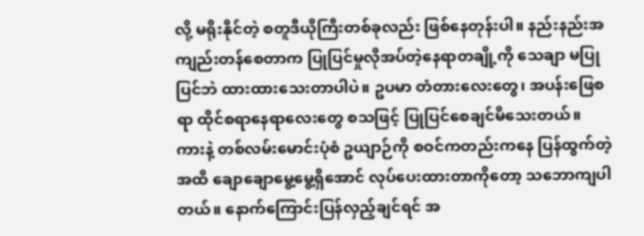လို့ မရိုးနိုင်တဲ့ စတူဒီယိုကြီးတစ်ခုလည်း ဖြစ်နေတုန်းပါ။ နည်းနည်းအကျည်းတန်စေတာက ပြုပြင်မှုလိုအပ်တဲ့နေရာတချို့ကို သေချာ မပြုပြင်ဘဲ ထားထားသေးတာပါပဲ။ ဥပမာ တံတားလေးတွေ၊ အပန်းဖြေစရာ ထိုင်စရာနေရာလေးတွေ စသဖြင့် ပြုပြင်စေချင်မိသေးတယ်။
ကားနဲ့ တစ်လမ်းမောင်းပုံစံ ဥယျာဉ်ကို စဝင်ကတည်းကနေ ပြန်ထွက်တဲ့အထိ ချောချောမွေ့မွေ့ရှိအောင် လုပ်ပေးထားတာကိုတော့ သဘောကျပါတယ်။ နောက်ကြောင်းပြန်လှည့်ချင်ရင် အ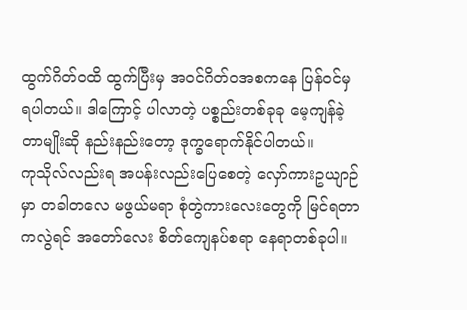ထွက်ဂိတ်ဝထိ ထွက်ပြီးမှ အဝင်ဂိတ်ဝအစကနေ ပြန်ဝင်မှ ရပါတယ်။ ဒါကြောင့် ပါလာတဲ့ ပစ္စည်းတစ်ခုခု မေ့ကျန်ခဲ့တာမျိုးဆို နည်းနည်းတော့ ဒုက္ခရောက်နိုင်ပါတယ်။
ကုသိုလ်လည်းရ အပန်းလည်းပြေစေတဲ့ လှော်ကားဥယျာဉ်မှာ တခါတလေ မဖွယ်မရာ စုံတွဲကားလေးတွေကို မြင်ရတာကလွဲရင် အတော်လေး စိတ်ကျေနပ်စရာ နေရာတစ်ခုပါ။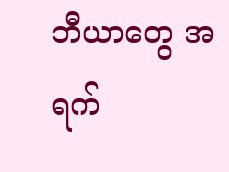ဘီယာတွေ အရက်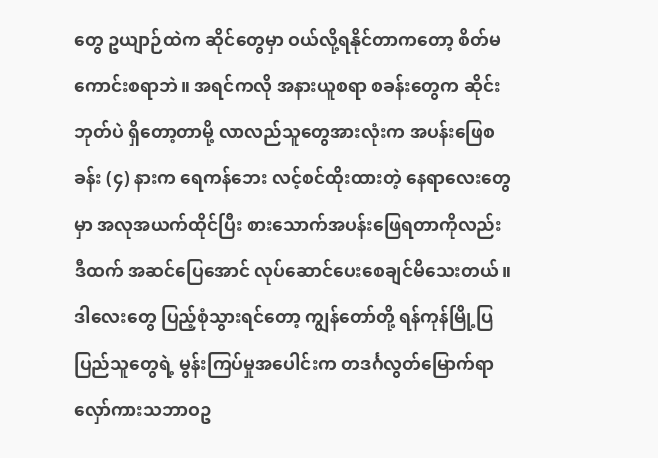တွေ ဥယျာဉ်ထဲက ဆိုင်တွေမှာ ဝယ်လို့ရနိုင်တာကတော့ စိတ်မကောင်းစရာဘဲ။ အရင်ကလို အနားယူစရာ စခန်းတွေက ဆိုင်းဘုတ်ပဲ ရှိတော့တာမို့ လာလည်သူတွေအားလုံးက အပန်းဖြေစခန်း (၄) နားက ရေကန်ဘေး လင့်စင်ထိုးထားတဲ့ နေရာလေးတွေမှာ အလုအယက်ထိုင်ပြီး စားသောက်အပန်းဖြေရတာကိုလည်း ဒီထက် အဆင်ပြေအောင် လုပ်ဆောင်ပေးစေချင်မိသေးတယ်။ ဒါလေးတွေ ပြည့်စုံသွားရင်တော့ ကျွန်တော်တို့ ရန်ကုန်မြို့ပြပြည်သူတွေရဲ့ မွန်းကြပ်မှုအပေါင်းက တဒင်္ဂလွတ်မြောက်ရာ လှော်ကားသဘာဝဥ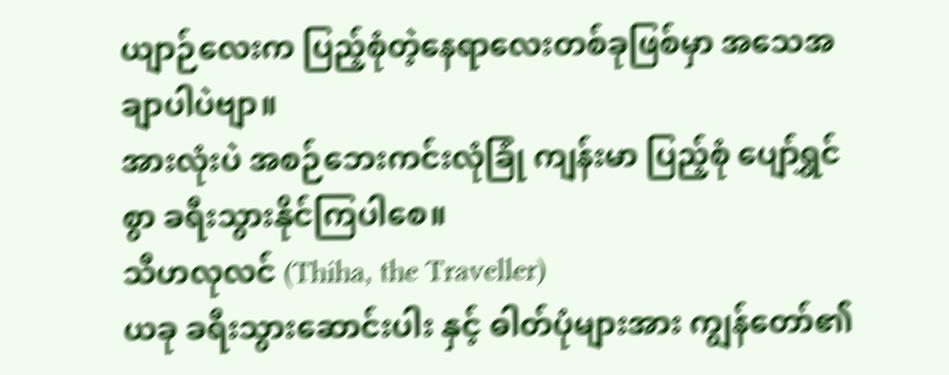ယျာဉ်လေးက ပြည့်စုံတဲ့နေရာလေးတစ်ခုဖြစ်မှာ အသေအချာပါပဲဗျာ။
အားလုံးပဲ အစဉ်ဘေးကင်းလုံခြုံ ကျန်းမာ ပြည့်စုံ ပျော်ရွှင်စွာ ခရီးသွားနိုင်ကြပါစေ။
သီဟလုလင် (Thiha, the Traveller)
ယခု ခရီးသွားဆောင်းပါး နှင့် ဓါတ်ပုံများအား ကျွန်တော်၏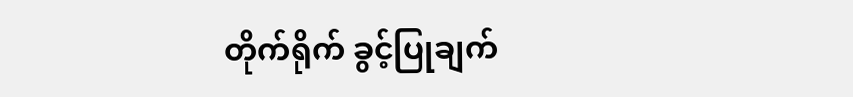တိုက်ရိုက် ခွင့်ပြုချက်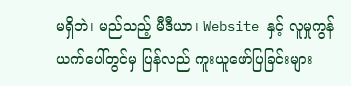မရှိဘဲ၊ မည်သည့် မီဒီယာ၊ Website နှင့် လူမှုကွန်ယက်ပေါ်တွင်မှ ပြန်လည် ကူးယူဖော်ပြခြင်းများ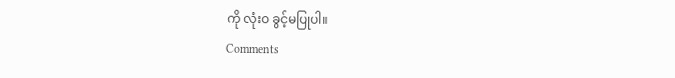ကို လုံးဝ ခွင့်မပြုပါ။
Comments